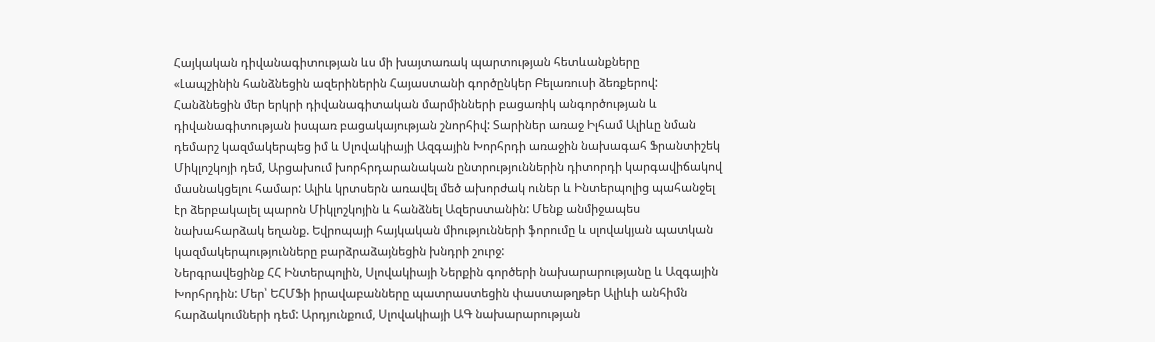Հայկական դիվանագիտության ևս մի խայտառակ պարտության հետևանքները
«Լապշինին հանձնեցին ազերիներին Հայաստանի գործընկեր Բելառուսի ձեռքերով: Հանձնեցին մեր երկրի դիվանագիտական մարմինների բացառիկ անգործության և դիվանագիտության իսպառ բացակայության շնորհիվ: Տարիներ առաջ Իլհամ Ալիևը նման դեմարշ կազմակերպեց իմ և Սլովակիայի Ազգային Խորհրդի առաջին նախագահ Ֆրանտիշեկ Միկլոշկոյի դեմ, Արցախում խորհրդարանական ընտրություններին դիտորդի կարգավիճակով մասնակցելու համար: Ալիև կրտսերն առավել մեծ ախորժակ ուներ և Ինտերպոլից պահանջել էր ձերբակալել պարոն Միկլոշկոյին և հանձնել Ազերստանին: Մենք անմիջապես նախահարձակ եղանք. Եվրոպայի հայկական միությունների ֆորումը և սլովակյան պատկան կազմակերպությունները բարձրաձայնեցին խնդրի շուրջ:
Ներգրավեցինք ՀՀ Ինտերպոլին, Սլովակիայի Ներքին գործերի նախարարությանը և Ազգային Խորհրդին: Մեր՝ ԵՀՄՖի իրավաբանները պատրաստեցին փաստաթղթեր Ալիևի անհիմն հարձակումների դեմ: Արդյունքում, Սլովակիայի ԱԳ նախարարության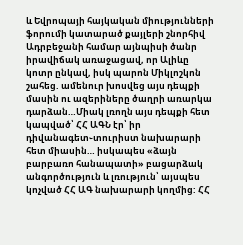և Եվրոպայի հայկական միությունների ֆորումի կատարած քայլերի շնորհիվ Ադրբեջանի համար այնպիսի ծանր իրավիճակ առաջացավ, որ Ալիևը կոտր ընկավ, իսկ պարոն Միկլոշկոն շահեց. ամենուր խոսվեց այս դեպքի մասին ու ազերիները ծաղրի առարկա դարձան…Միակ լռողն այս դեպքի հետ կապված՝ ՀՀ ԱԳՆ էր՝ իր դիվանագետ֊տուրիստ նախարարի հետ միասին… իսկապես «ձայն բարբառո հանապատի» բացարձակ անգործություն և լռություն՝ այսպես կոչված ՀՀ ԱԳ նախարարի կողմից: ՀՀ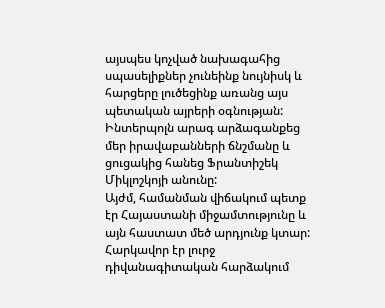այսպես կոչված նախագահից սպասելիքներ չունեինք նույնիսկ և հարցերը լուծեցինք առանց այս պետական այրերի օգնության: Ինտերպոլն արագ արձագանքեց մեր իրավաբանների ճնշմանը և ցուցակից հանեց Ֆրանտիշեկ Միկլոշկոյի անունը:
Այժմ, համանման վիճակում պետք էր Հայաստանի միջամտությունը և այն հաստատ մեծ արդյունք կտար: Հարկավոր էր լուրջ դիվանագիտական հարձակում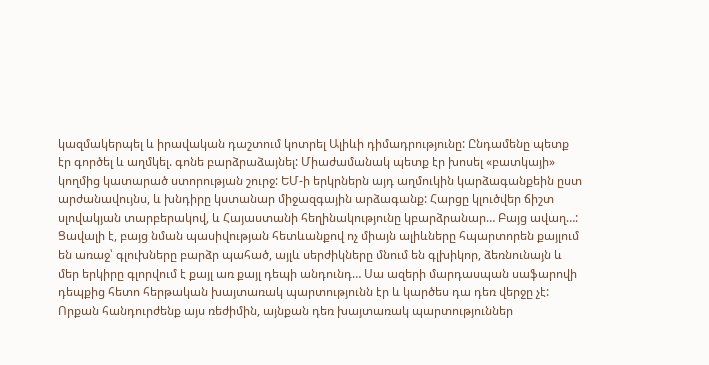կազմակերպել և իրավական դաշտում կոտրել Ալիևի դիմադրությունը: Ընդամենը պետք էր գործել և աղմկել. գոնե բարձրաձայնել: Միաժամանակ պետք էր խոսել «բատկայի» կողմից կատարած ստորության շուրջ: ԵՄ-ի երկրներն այդ աղմուկին կարձագանքեին ըստ արժանավույնս, և խնդիրը կստանար միջազգային արձագանք: Հարցը կլուծվեր ճիշտ սլովակյան տարբերակով, և Հայաստանի հեղինակությունը կբարձրանար… Բայց ավաղ…:
Ցավալի է, բայց նման պասիվության հետևանքով ոչ միայն ալիևները հպարտորեն քայլում են առաջ՝ գլուխները բարձր պահած, այլև սերժիկները մնում են գլխիկոր, ձեռնունայն և մեր երկիրը գլորվում է քայլ առ քայլ դեպի անդունդ… Սա ազերի մարդասպան սաֆարովի դեպքից հետո հերթական խայտառակ պարտությունն էր և կարծես դա դեռ վերջը չէ: Որքան հանդուրժենք այս ռեժիմին, այնքան դեռ խայտառակ պարտություններ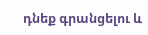դնեք գրանցելու և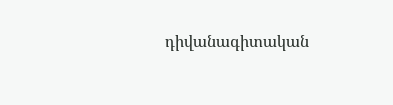դիվանագիտական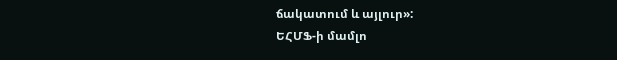ճակատում և այլուր»:
ԵՀՄՖ-ի մամլո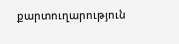քարտուղարություն